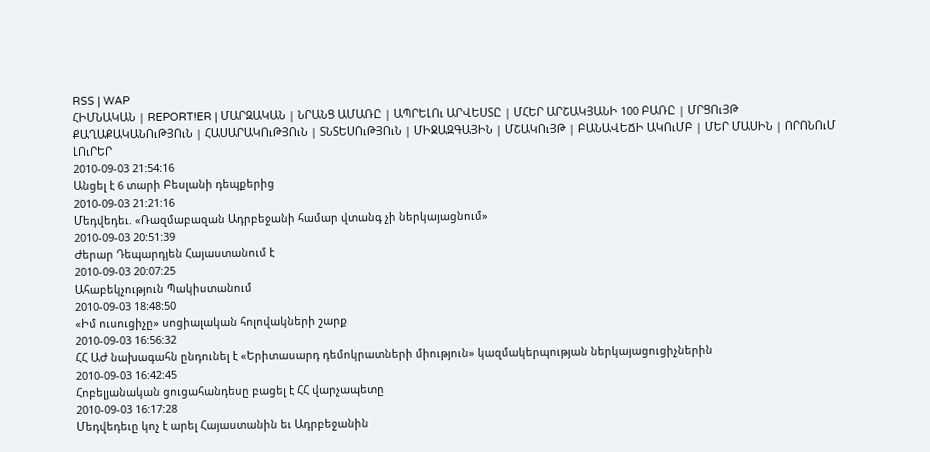RSS | WAP
ՀԻՄՆԱԿԱՆ | REPORT!ER | ՄԱՐԶԱԿԱՆ | ՆՐԱՆՑ ԱՄԱՌԸ | ԱՊՐԵԼՈւ ԱՐՎԵՍՏԸ | ՄՀԵՐ ԱՐՇԱԿՅԱՆԻ 100 ԲԱՌԸ | ՄՐՑՈւՅԹ
ՔԱՂԱՔԱԿԱՆՈւԹՅՈւՆ | ՀԱՍԱՐԱԿՈւԹՅՈւՆ | ՏՆՏԵՍՈւԹՅՈւՆ | ՄԻՋԱԶԳԱՅԻՆ | ՄՇԱԿՈւՅԹ | ԲԱՆԱՎԵՃԻ ԱԿՈւՄԲ | ՄԵՐ ՄԱՍԻՆ | ՈՐՈՆՈւՄ
ԼՈւՐԵՐ
2010-09-03 21:54:16
Անցել է 6 տարի Բեսլանի դեպքերից
2010-09-03 21:21:16
Մեդվեդեւ. «Ռազմաբազան Ադրբեջանի համար վտանգ չի ներկայացնում»
2010-09-03 20:51:39
Ժերար Դեպարդյեն Հայաստանում է
2010-09-03 20:07:25
Ահաբեկչություն Պակիստանում
2010-09-03 18:48:50
«Իմ ուսուցիչը» սոցիալական հոլովակների շարք
2010-09-03 16:56:32
ՀՀ ԱԺ նախագահն ընդունել է «Երիտասարդ դեմոկրատների միություն» կազմակերպության ներկայացուցիչներին
2010-09-03 16:42:45
Հոբելյանական ցուցահանդեսը բացել է ՀՀ վարչապետը
2010-09-03 16:17:28
Մեդվեդեւը կոչ է արել Հայաստանին եւ Ադրբեջանին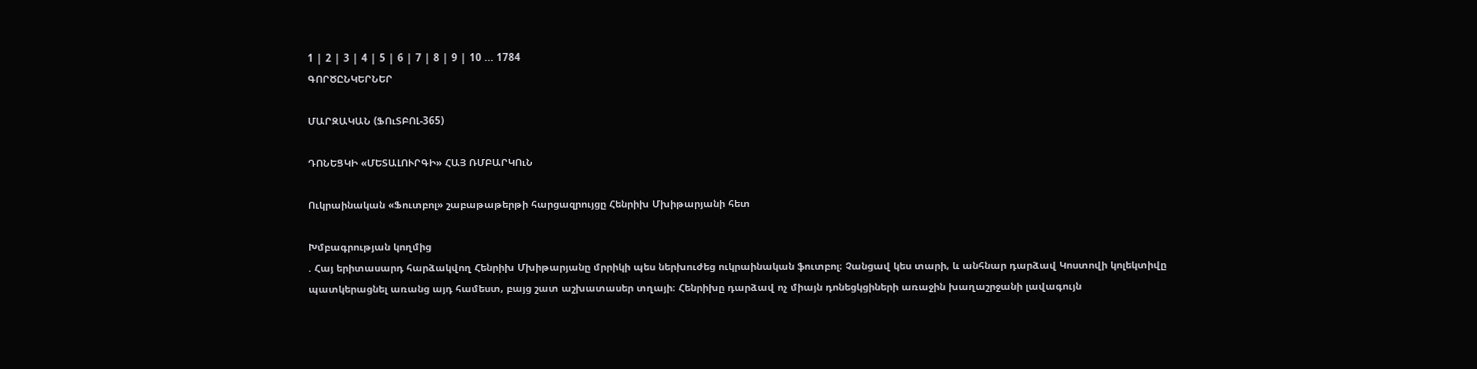1 | 2 | 3 | 4 | 5 | 6 | 7 | 8 | 9 | 10 ... 1784
ԳՈՐԾԸՆԿԵՐՆԵՐ

ՄԱՐԶԱԿԱՆ (ՖՈւՏԲՈԼ-365)

ԴՈՆԵՑԿԻ «ՄԵՏԱԼՈՒՐԳԻ» ՀԱՅ ՌՄԲԱՐԿՈւՆ

Ուկրաինական «Ֆուտբոլ» շաբաթաթերթի հարցազրույցը Հենրիխ Մխիթարյանի հետ

Խմբագրության կողմից
. Հայ երիտասարդ հարձակվող Հենրիխ Մխիթարյանը մրրիկի պես ներխուժեց ուկրաինական ֆուտբոլ։ Չանցավ կես տարի, և անհնար դարձավ Կոստովի կոլեկտիվը պատկերացնել առանց այդ համեստ, բայց շատ աշխատասեր տղայի։ Հենրիխը դարձավ ոչ միայն դոնեցկցիների առաջին խաղաշրջանի լավագույն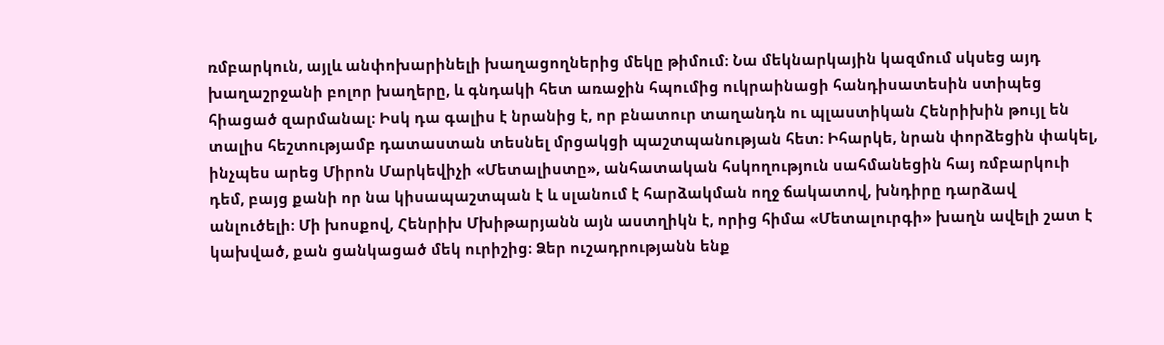ռմբարկուն, այլև անփոխարինելի խաղացողներից մեկը թիմում։ Նա մեկնարկային կազմում սկսեց այդ խաղաշրջանի բոլոր խաղերը, և գնդակի հետ առաջին հպումից ուկրաինացի հանդիսատեսին ստիպեց հիացած զարմանալ։ Իսկ դա գալիս է նրանից է, որ բնատուր տաղանդն ու պլաստիկան Հենրիխին թույլ են տալիս հեշտությամբ դատաստան տեսնել մրցակցի պաշտպանության հետ։ Իհարկե, նրան փորձեցին փակել, ինչպես արեց Միրոն Մարկեվիչի «Մետալիստը», անհատական հսկողություն սահմանեցին հայ ռմբարկուի դեմ, բայց քանի որ նա կիսապաշտպան է և սլանում է հարձակման ողջ ճակատով, խնդիրը դարձավ անլուծելի։ Մի խոսքով, Հենրիխ Մխիթարյանն այն աստղիկն է, որից հիմա «Մետալուրգի» խաղն ավելի շատ է կախված, քան ցանկացած մեկ ուրիշից։ Ձեր ուշադրությանն ենք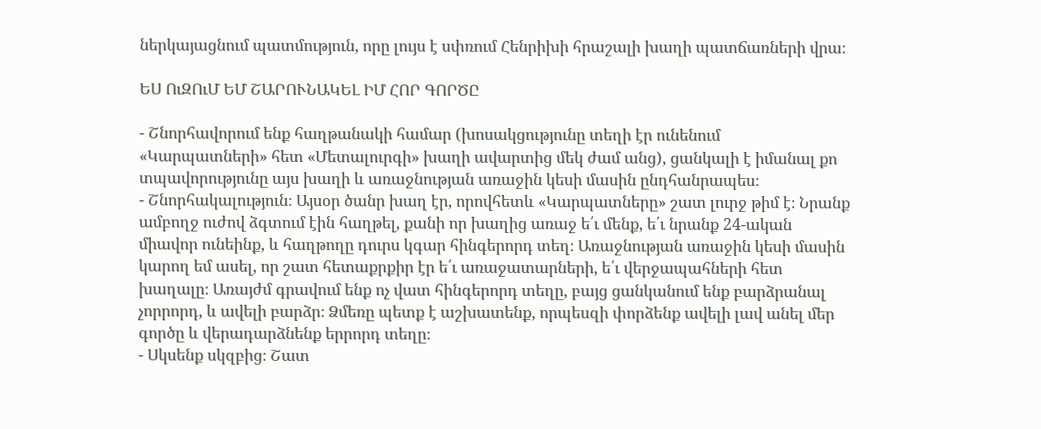ներկայացնում պատմություն, որը լույս է սփռում Հենրիխի հրաշալի խաղի պատճառների վրա։

ԵՍ ՈւԶՈւՄ ԵՄ ՇԱՐՈՒՆԱԿԵԼ ԻՄ ՀՈՐ ԳՈՐԾԸ

- Շնորհավորում ենք հաղթանակի համար (խոսակցությունը տեղի էր ունենում «Կարպատների» հետ «Մետալուրգի» խաղի ավարտից մեկ ժամ անց), ցանկալի է իմանալ քո տպավորությունը այս խաղի և առաջնության առաջին կեսի մասին ընդհանրապես։
- Շնորհակալություն։ Այսօր ծանր խաղ էր, որովհետև «Կարպատները» շատ լուրջ թիմ է։ Նրանք ամբողջ ուժով ձգտում էին հաղթել, քանի որ խաղից առաջ ե՛ւ մենք, ե՛ւ նրանք 24-ական միավոր ունեինք, և հաղթողը դուրս կգար հինգերորդ տեղ։ Առաջնության առաջին կեսի մասին կարող եմ ասել, որ շատ հետաքրքիր էր ե՛ւ առաջատարների, ե՛ւ վերջապահների հետ խաղալը։ Առայժմ գրավում ենք ոչ վատ հինգերորդ տեղը, բայց ցանկանում ենք բարձրանալ չորրորդ, և ավելի բարձր։ Ձմեռը պետք է աշխատենք, որպեսզի փորձենք ավելի լավ անել մեր գործը և վերադարձնենք երրորդ տեղը։
- Սկսենք սկզբից։ Շատ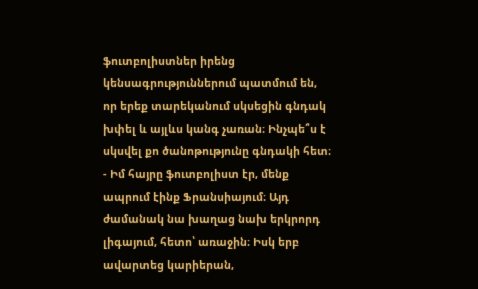ֆուտբոլիստներ իրենց կենսագրություններում պատմում են, որ երեք տարեկանում սկսեցին գնդակ խփել և այլևս կանգ չառան։ Ինչպե՞ս է սկսվել քո ծանոթությունը գնդակի հետ։
- Իմ հայրը ֆուտբոլիստ էր, մենք ապրում էինք Ֆրանսիայում։ Այդ ժամանակ նա խաղաց նախ երկրորդ լիգայում, հետո՝ առաջին։ Իսկ երբ ավարտեց կարիերան,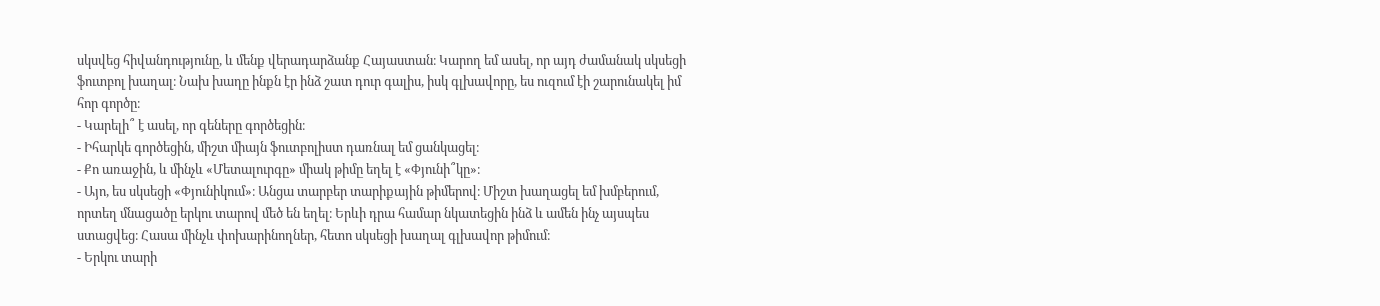սկսվեց հիվանդությունը, և մենք վերադարձանք Հայաստան։ Կարող եմ ասել, որ այդ ժամանակ սկսեցի ֆուտբոլ խաղալ։ Նախ խաղը ինքն էր ինձ շատ դուր գալիս, իսկ գլխավորը, ես ուզում էի շարունակել իմ հոր գործը։
- Կարելի՞ է ասել, որ գեները գործեցին։
- Իհարկե գործեցին, միշտ միայն ֆուտբոլիստ դառնալ եմ ցանկացել։
- Քո առաջին, և մինչև «Մետալուրգը» միակ թիմը եղել է «Փյունի՞կը»։
- Այո, ես սկսեցի «Փյունիկում»։ Անցա տարբեր տարիքային թիմերով։ Միշտ խաղացել եմ խմբերում, որտեղ մնացածը երկու տարով մեծ են եղել։ Երևի դրա համար նկատեցին ինձ և ամեն ինչ այսպես ստացվեց։ Հասա մինչև փոխարինողներ, հետո սկսեցի խաղալ գլխավոր թիմում։
- Երկու տարի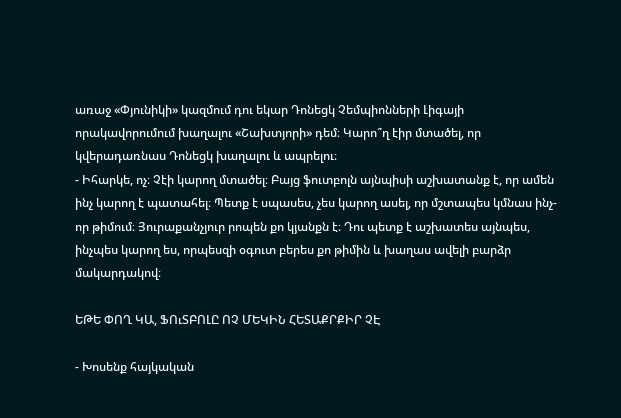առաջ «Փյունիկի» կազմում դու եկար Դոնեցկ Չեմպիոնների Լիգայի որակավորումում խաղալու «Շախտյորի» դեմ։ Կարո՞ղ էիր մտածել, որ կվերադառնաս Դոնեցկ խաղալու և ապրելու։
- Իհարկե, ոչ։ Չէի կարող մտածել։ Բայց ֆուտբոլն այնպիսի աշխատանք է, որ ամեն ինչ կարող է պատահել։ Պետք է սպասես, չես կարող ասել, որ մշտապես կմնաս ինչ-որ թիմում։ Յուրաքանչյուր րոպեն քո կյանքն է։ Դու պետք է աշխատես այնպես, ինչպես կարող ես, որպեսզի օգուտ բերես քո թիմին և խաղաս ավելի բարձր մակարդակով։

ԵԹԵ ՓՈՂ ԿԱ, ՖՈւՏԲՈԼԸ ՈՉ ՄԵԿԻՆ ՀԵՏԱՔՐՔԻՐ ՉԷ

- Խոսենք հայկական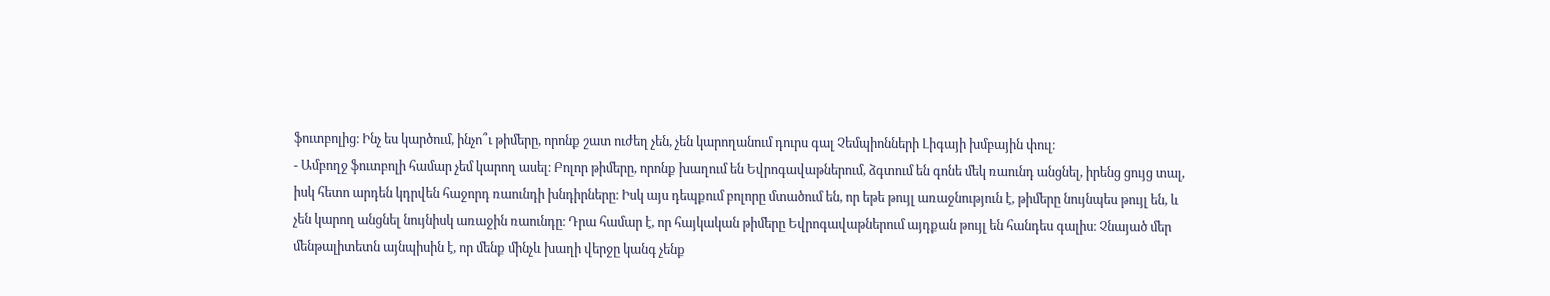ֆուտբոլից։ Ինչ ես կարծում, ինչո՞ւ թիմերը, որոնք շատ ուժեղ չեն, չեն կարողանում դուրս գալ Չեմպիոնների Լիգայի խմբային փուլ։
- Ամբողջ ֆուտբոլի համար չեմ կարող ասել։ Բոլոր թիմերը, որոնք խաղում են Եվրոգավաթներում, ձգտում են գոնե մեկ ռաունդ անցնել, իրենց ցույց տալ, իսկ հետո արդեն կդրվեն հաջորդ ռաունդի խնդիրները։ Իսկ այս դեպքում բոլորը մտածում են, որ եթե թույլ առաջնություն է, թիմերը նույնպես թույլ են, և չեն կարող անցնել նույնիսկ առաջին ռաունդը։ Դրա համար է, որ հայկական թիմերը Եվրոգավաթներում այդքան թույլ են հանդես գալիս։ Չնայած մեր մենթալիտետն այնպիսին է, որ մենք մինչև խաղի վերջը կանգ չենք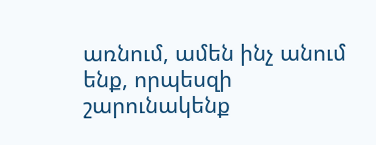առնում, ամեն ինչ անում ենք, որպեսզի շարունակենք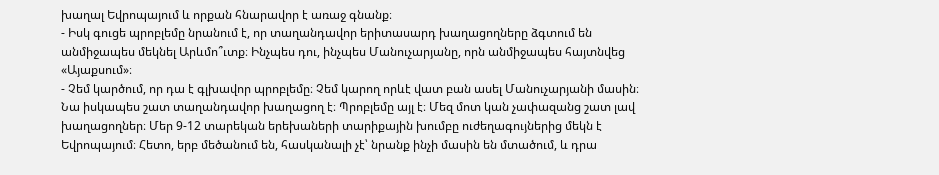խաղալ Եվրոպայում և որքան հնարավոր է առաջ գնանք։
- Իսկ գուցե պրոբլեմը նրանում է, որ տաղանդավոր երիտասարդ խաղացողները ձգտում են անմիջապես մեկնել Արևմո՞ւտք։ Ինչպես դու, ինչպես Մանուչարյանը, որն անմիջապես հայտնվեց «Այաքսում»։
- Չեմ կարծում, որ դա է գլխավոր պրոբլեմը։ Չեմ կարող որևէ վատ բան ասել Մանուչարյանի մասին։ Նա իսկապես շատ տաղանդավոր խաղացող է։ Պրոբլեմը այլ է։ Մեզ մոտ կան չափազանց շատ լավ խաղացողներ։ Մեր 9-12 տարեկան երեխաների տարիքային խումբը ուժեղագույներից մեկն է Եվրոպայում։ Հետո, երբ մեծանում են, հասկանալի չէ՝ նրանք ինչի մասին են մտածում, և դրա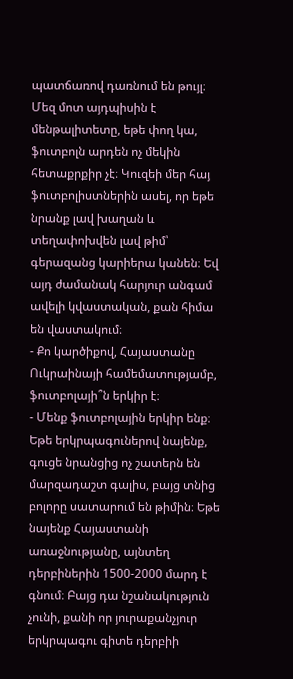պատճառով դառնում են թույլ։ Մեզ մոտ այդպիսին է մենթալիտետը, եթե փող կա, ֆուտբոլն արդեն ոչ մեկին հետաքրքիր չէ։ Կուզեի մեր հայ ֆուտբոլիստներին ասել, որ եթե նրանք լավ խաղան և տեղափոխվեն լավ թիմ՝ գերազանց կարիերա կանեն։ Եվ այդ ժամանակ հարյուր անգամ ավելի կվաստական, քան հիմա են վաստակում։
- Քո կարծիքով, Հայաստանը Ուկրաինայի համեմատությամբ, ֆուտբոլայի՞ն երկիր է։
- Մենք ֆուտբոլային երկիր ենք։ Եթե երկրպագուներով նայենք, գուցե նրանցից ոչ շատերն են մարզադաշտ գալիս, բայց տնից բոլորը սատարում են թիմին։ Եթե նայենք Հայաստանի առաջնությանը, այնտեղ դերբիներին 1500-2000 մարդ է գնում։ Բայց դա նշանակություն չունի, քանի որ յուրաքանչյուր երկրպագու գիտե դերբիի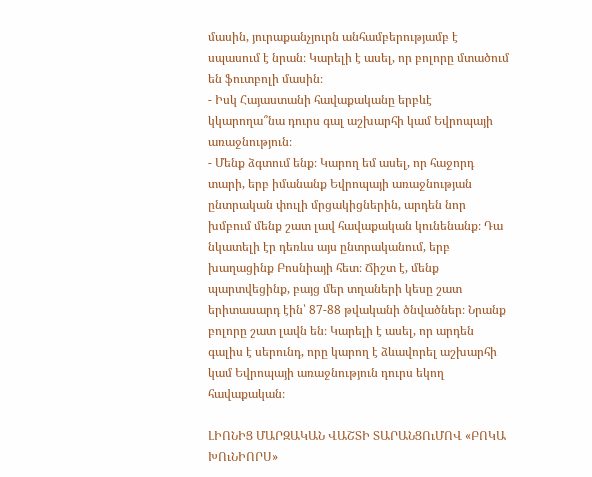մասին, յուրաքանչյուրն անհամբերությամբ է սպասում է նրան։ Կարելի է ասել, որ բոլորը մտածում են ֆուտբոլի մասին։
- Իսկ Հայաստանի հավաքականը երբևէ կկարողա՞նա դուրս գալ աշխարհի կամ Եվրոպայի առաջնություն։
- Մենք ձգտում ենք։ Կարող եմ ասել, որ հաջորդ տարի, երբ իմանանք Եվրոպայի առաջնության ընտրական փուլի մրցակիցներին, արդեն նոր խմբում մենք շատ լավ հավաքական կունենանք։ Դա նկատելի էր դեռևս այս ընտրականում, երբ խաղացինք Բոսնիայի հետ։ Ճիշտ է, մենք պարտվեցինք, բայց մեր տղաների կեսը շատ երիտասարդ էին՝ 87-88 թվականի ծնվածներ։ Նրանք բոլորը շատ լավն են։ Կարելի է ասել, որ արդեն գալիս է սերունդ, որը կարող է ձևավորել աշխարհի կամ Եվրոպայի առաջնություն դուրս եկող հավաքական։

ԼԻՈՆԻՑ ՄԱՐԶԱԿԱՆ ՎԱՇՏԻ ՏԱՐԱՆՑՈւՄՈՎ «ԲՈԿԱ ԽՈւՆԻՈՐՍ»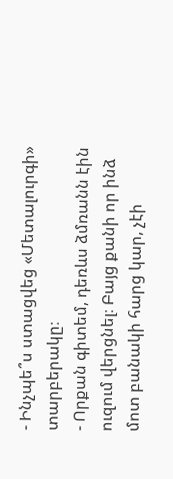- Ինչպե՞ս ստացվեց «Մետալուրգի» տարբերակը։
- Որքան գիտեմ, դեռևս ձմռանն էին ուզում վերցնել։ Բայց քանի որ ինձ մոտ բանակի հարց կար, չէի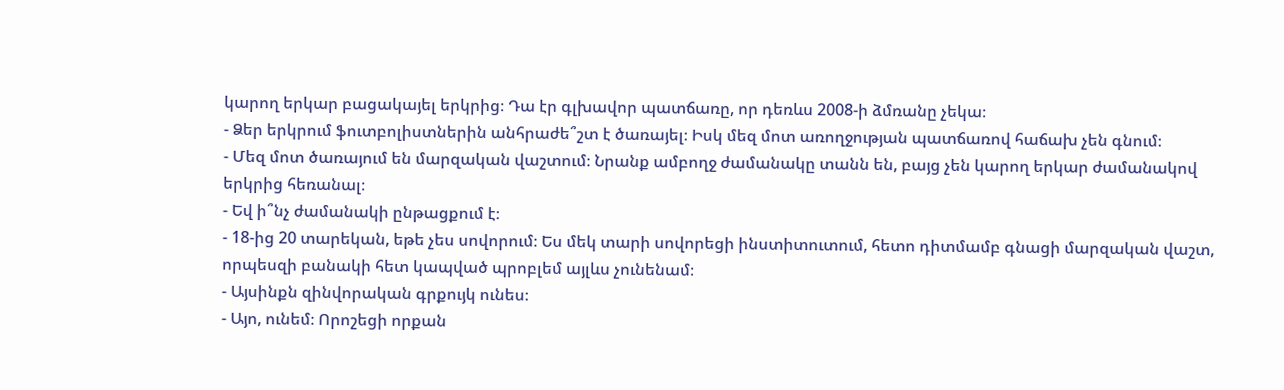կարող երկար բացակայել երկրից։ Դա էր գլխավոր պատճառը, որ դեռևս 2008-ի ձմռանը չեկա։
- Ձեր երկրում ֆուտբոլիստներին անհրաժե՞շտ է ծառայել։ Իսկ մեզ մոտ առողջության պատճառով հաճախ չեն գնում։
- Մեզ մոտ ծառայում են մարզական վաշտում։ Նրանք ամբողջ ժամանակը տանն են, բայց չեն կարող երկար ժամանակով երկրից հեռանալ։
- Եվ ի՞նչ ժամանակի ընթացքում է։
- 18-ից 20 տարեկան, եթե չես սովորում։ Ես մեկ տարի սովորեցի ինստիտուտում, հետո դիտմամբ գնացի մարզական վաշտ, որպեսզի բանակի հետ կապված պրոբլեմ այլևս չունենամ։
- Այսինքն զինվորական գրքույկ ունես։
- Այո, ունեմ։ Որոշեցի որքան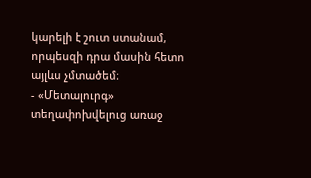կարելի է շուտ ստանամ, որպեսզի դրա մասին հետո այլևս չմտածեմ։
- «Մետալուրգ» տեղափոխվելուց առաջ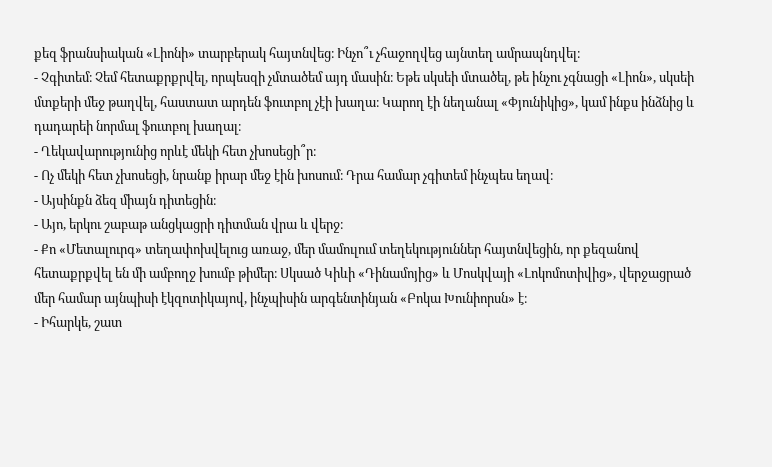քեզ ֆրանսիական «Լիոնի» տարբերակ հայտնվեց։ Ինչո՞ւ չհաջողվեց այնտեղ ամրապնդվել։
- Չգիտեմ։ Չեմ հետաքրքրվել, որպեսզի չմտածեմ այդ մասին։ Եթե սկսեի մտածել, թե ինչու չգնացի «Լիոն», սկսեի մտքերի մեջ թաղվել, հաստատ արդեն ֆուտբոլ չէի խաղա։ Կարող էի նեղանալ «Փյունիկից», կամ ինքս ինձնից և դադարեի նորմալ ֆուտբոլ խաղալ։
- Ղեկավարությունից որևէ մեկի հետ չխոսեցի՞ր։
- Ոչ մեկի հետ չխոսեցի, նրանք իրար մեջ էին խոսում։ Դրա համար չգիտեմ ինչպես եղավ։
- Այսինքն ձեզ միայն դիտեցին։
- Այո, երկու շաբաթ անցկացրի դիտման վրա և վերջ։
- Քո «Մետալուրգ» տեղափոխվելուց առաջ, մեր մամուլում տեղեկություններ հայտնվեցին, որ քեզանով հետաքրքվել են մի ամբողջ խումբ թիմեր։ Սկսած Կիևի «Դինամոյից» և Մոսկվայի «Լոկոմոտիվից», վերջացրած մեր համար այնպիսի էկզոտիկայով, ինչպիսին արգենտինյան «Բոկա Խունիորսն» է։
- Իհարկե, շատ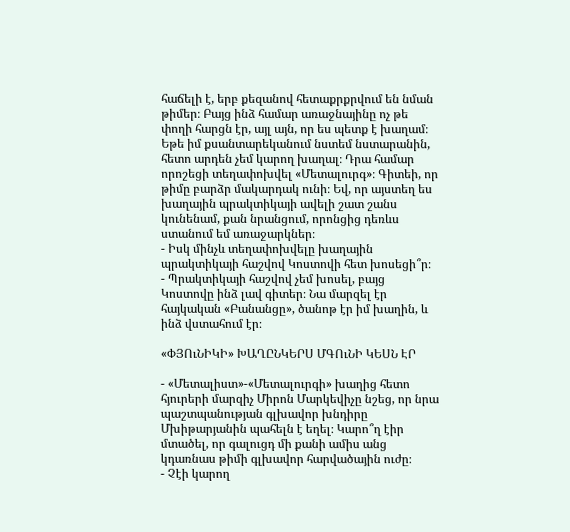հաճելի է, երբ քեզանով հետաքրքրվում են նման թիմեր։ Բայց ինձ համար առաջնայինը ոչ թե փողի հարցն էր, այլ այն, որ ես պետք է խաղամ։ Եթե իմ քսանտարեկանում նստեմ նստարանին, հետո արդեն չեմ կարող խաղալ։ Դրա համար որոշեցի տեղափոխվել «Մետալուրգ»։ Գիտեի, որ թիմը բարձր մակարդակ ունի։ Եվ, որ այստեղ ես խաղային պրակտիկայի ավելի շատ շանս կունենամ, քան նրանցում, որոնցից դեռևս ստանում եմ առաջարկներ։
- Իսկ մինչև տեղափոխվելը խաղային պրակտիկայի հաշվով Կոստովի հետ խոսեցի՞ր։
- Պրակտիկայի հաշվով չեմ խոսել, բայց Կոստովը ինձ լավ գիտեր։ Նա մարզել էր հայկական «Բանանցը», ծանոթ էր իմ խաղին, և ինձ վստահում էր։

«ՓՅՈւՆԻԿԻ» ԽԱՂԸՆԿԵՐՍ ՄԳՈւՆԻ ԿԵՍՆ ԷՐ

- «Մետալիստ»-«Մետալուրգի» խաղից հետո հյուրերի մարզիչ Միրոն Մարկեվիչը նշեց, որ նրա պաշտպանության գլխավոր խնդիրը Մխիթարյանին պահելն է եղել։ Կարո՞ղ էիր մտածել, որ գալուցդ մի քանի ամիս անց կդառնաս թիմի գլխավոր հարվածային ուժը։
- Չէի կարող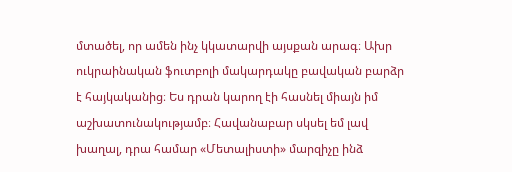մտածել, որ ամեն ինչ կկատարվի այսքան արագ։ Ախր ուկրաինական ֆուտբոլի մակարդակը բավական բարձր է հայկականից։ Ես դրան կարող էի հասնել միայն իմ աշխատունակությամբ։ Հավանաբար սկսել եմ լավ խաղալ, դրա համար «Մետալիստի» մարզիչը ինձ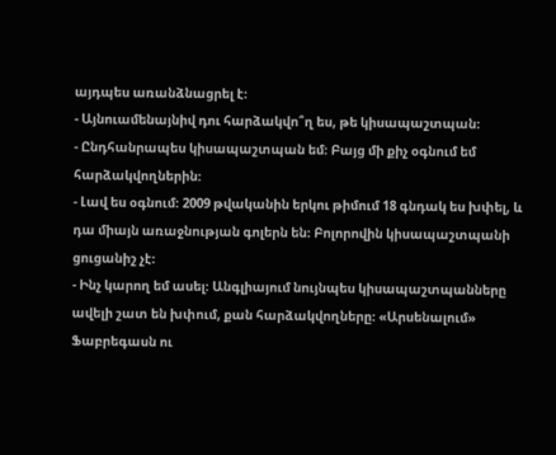այդպես առանձնացրել է։
- Այնուամենայնիվ դու հարձակվո՞ղ ես, թե կիսապաշտպան։
- Ընդհանրապես կիսապաշտպան եմ։ Բայց մի քիչ օգնում եմ հարձակվողներին։
- Լավ ես օգնում։ 2009 թվականին երկու թիմում 18 գնդակ ես խփել, և դա միայն առաջնության գոլերն են։ Բոլորովին կիսապաշտպանի ցուցանիշ չէ։
- Ինչ կարող եմ ասել։ Անգլիայում նույնպես կիսապաշտպանները ավելի շատ են խփում, քան հարձակվողները։ «Արսենալում» Ֆաբրեգասն ու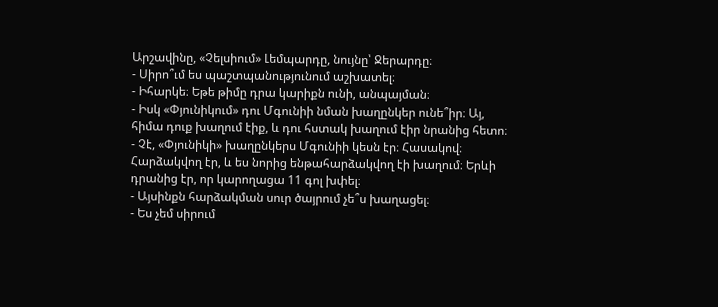Արշավինը, «Չելսիում» Լեմպարդը, նույնը՝ Ջերարդը։
- Սիրո՞ւմ ես պաշտպանությունում աշխատել։
- Իհարկե։ Եթե թիմը դրա կարիքն ունի, անպայման։
- Իսկ «Փյունիկում» դու Մգունիի նման խաղընկեր ունե՞իր։ Այ, հիմա դուք խաղում էիք, և դու հստակ խաղում էիր նրանից հետո։
- Չէ, «Փյունիկի» խաղընկերս Մգունիի կեսն էր։ Հասակով։ Հարձակվող էր, և ես նորից ենթահարձակվող էի խաղում։ Երևի դրանից էր, որ կարողացա 11 գոլ խփել։
- Այսինքն հարձակման սուր ծայրում չե՞ս խաղացել։
- Ես չեմ սիրում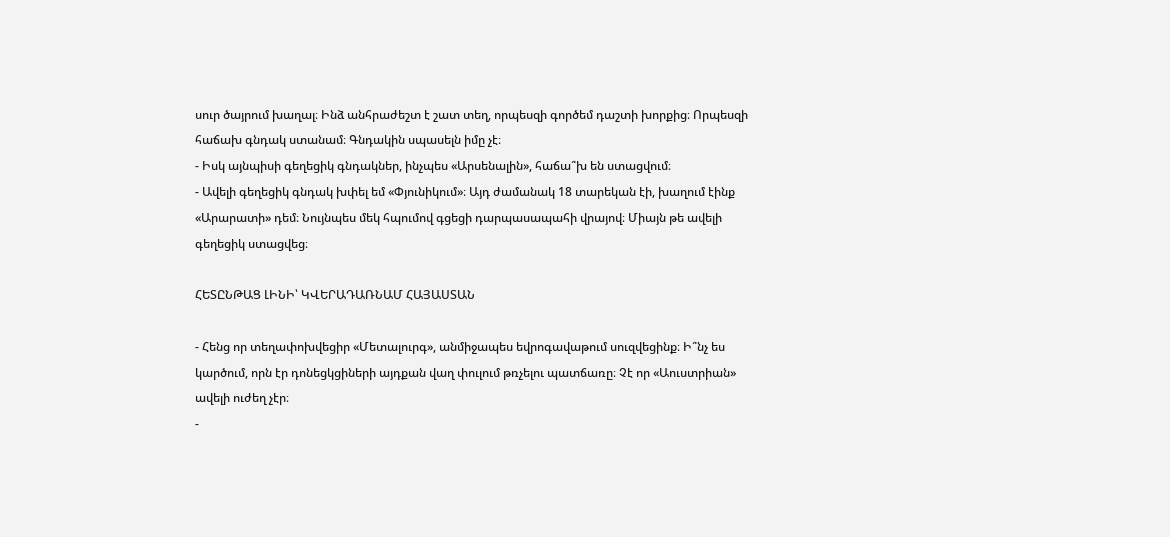սուր ծայրում խաղալ։ Ինձ անհրաժեշտ է շատ տեղ, որպեսզի գործեմ դաշտի խորքից։ Որպեսզի հաճախ գնդակ ստանամ։ Գնդակին սպասելն իմը չէ։
- Իսկ այնպիսի գեղեցիկ գնդակներ, ինչպես «Արսենալին», հաճա՞խ են ստացվում։
- Ավելի գեղեցիկ գնդակ խփել եմ «Փյունիկում»։ Այդ ժամանակ 18 տարեկան էի, խաղում էինք «Արարատի» դեմ։ Նույնպես մեկ հպումով գցեցի դարպասապահի վրայով։ Միայն թե ավելի գեղեցիկ ստացվեց։

ՀԵՏԸՆԹԱՑ ԼԻՆԻ՝ ԿՎԵՐԱԴԱՌՆԱՄ ՀԱՅԱՍՏԱՆ

- Հենց որ տեղափոխվեցիր «Մետալուրգ», անմիջապես եվրոգավաթում սուզվեցինք։ Ի՞նչ ես կարծում, որն էր դոնեցկցիների այդքան վաղ փուլում թռչելու պատճառը։ Չէ որ «Աուստրիան» ավելի ուժեղ չէր։
-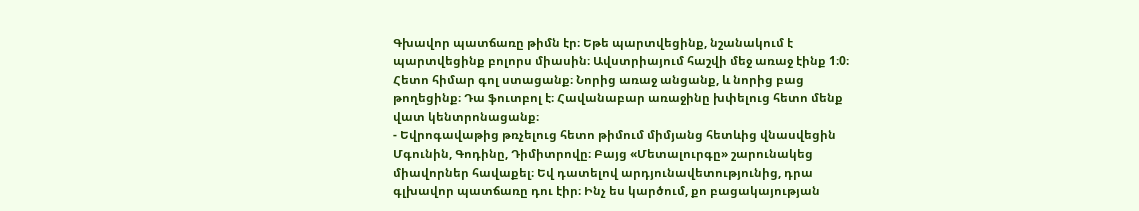Գխավոր պատճառը թիմն էր։ Եթե պարտվեցինք, նշանակում է պարտվեցինք բոլորս միասին։ Ավստրիայում հաշվի մեջ առաջ էինք 1։0։ Հետո հիմար գոլ ստացանք։ Նորից առաջ անցանք, և նորից բաց թողեցինք։ Դա ֆուտբոլ է։ Հավանաբար առաջինը խփելուց հետո մենք վատ կենտրոնացանք։
- Եվրոգավաթից թռչելուց հետո թիմում միմյանց հետևից վնասվեցին Մգունին, Գոդինը, Դիմիտրովը։ Բայց «Մետալուրգը» շարունակեց միավորներ հավաքել։ Եվ դատելով արդյունավետությունից, դրա գլխավոր պատճառը դու էիր։ Ինչ ես կարծում, քո բացակայության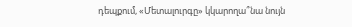դեպքում, «Մետալուրգը» կկարողա՞նա նույն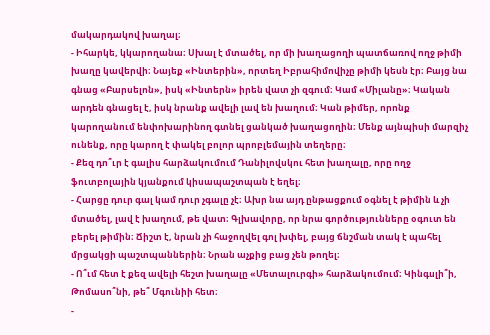մակարդակով խաղալ։
- Իհարկե, կկարողանա։ Սխալ է մտածել, որ մի խաղացողի պատճառով ողջ թիմի խաղը կավերվի։ Նայեք «Ինտերին», որտեղ Իբրահիմովիչը թիմի կեսն էր։ Բայց նա գնաց «Բարսելոն», իսկ «Ինտերն» իրեն վատ չի զգում։ Կամ «Միլանը»։ Կական արդեն գնացել է, իսկ նրանք ավելի լավ են խաղում։ Կան թիմեր, որոնք կարողանում ենփոխարինող գտնել ցանկած խաղացողին։ Մենք այնպիսի մարզիչ ունենք, որը կարող է փակել բոլոր պրոբլեմային տեղերը։
- Քեզ դո՞ւր է գալիս հարձակումում Դանիլովսկու հետ խաղալը, որը ողջ ֆուտբոլային կյանքում կիսապաշտպան է եղել։
- Հարցը դուր գալ կամ դուր չգալը չէ։ Ախր նա այդ ընթացքում օգնել է թիմին և չի մտածել, լավ է խաղում, թե վատ։ Գլխավորը, որ նրա գործությունները օգուտ են բերել թիմին։ Ճիշտ է, նրան չի հաջողվել գոլ խփել, բայց ճնշման տակ է պահել մրցակցի պաշտպաններին։ Նրան աչքից բաց չեն թողել։
- Ո՞ւմ հետ է քեզ ավելի հեշտ խաղալը «Մետալուրգի» հարձակումում։ Կինգսլի՞ի, Թոմասո՞նի, թե՞ Մգունիի հետ։
-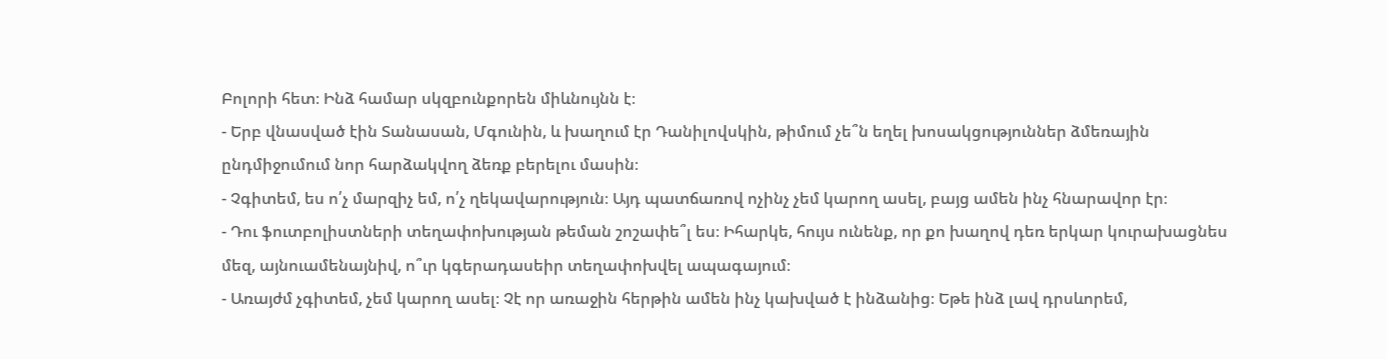Բոլորի հետ։ Ինձ համար սկզբունքորեն միևնույնն է։
- Երբ վնասված էին Տանասան, Մգունին, և խաղում էր Դանիլովսկին, թիմում չե՞ն եղել խոսակցություններ ձմեռային ընդմիջումում նոր հարձակվող ձեռք բերելու մասին։
- Չգիտեմ, ես ո՛չ մարզիչ եմ, ո՛չ ղեկավարություն։ Այդ պատճառով ոչինչ չեմ կարող ասել, բայց ամեն ինչ հնարավոր էր։
- Դու ֆուտբոլիստների տեղափոխության թեման շոշափե՞լ ես։ Իհարկե, հույս ունենք, որ քո խաղով դեռ երկար կուրախացնես մեզ, այնուամենայնիվ, ո՞ւր կգերադասեիր տեղափոխվել ապագայում։
- Առայժմ չգիտեմ, չեմ կարող ասել։ Չէ որ առաջին հերթին ամեն ինչ կախված է ինձանից։ Եթե ինձ լավ դրսևորեմ,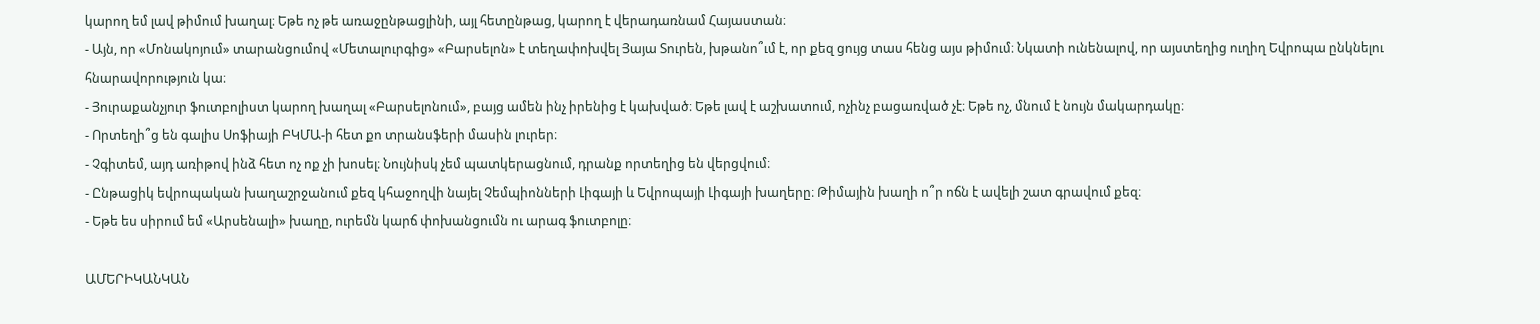կարող եմ լավ թիմում խաղալ։ Եթե ոչ թե առաջընթացլինի, այլ հետընթաց, կարող է վերադառնամ Հայաստան։
- Այն, որ «Մոնակոյում» տարանցումով «Մետալուրգից» «Բարսելոն» է տեղափոխվել Յայա Տուրեն, խթանո՞ւմ է, որ քեզ ցույց տաս հենց այս թիմում։ Նկատի ունենալով, որ այստեղից ուղիղ Եվրոպա ընկնելու հնարավորություն կա։
- Յուրաքանչյուր ֆուտբոլիստ կարող խաղալ «Բարսելոնում», բայց ամեն ինչ իրենից է կախված։ Եթե լավ է աշխատում, ոչինչ բացառված չէ։ Եթե ոչ, մնում է նույն մակարդակը։
- Որտեղի՞ց են գալիս Սոֆիայի ԲԿՄԱ-ի հետ քո տրանսֆերի մասին լուրեր։
- Չգիտեմ, այդ առիթով ինձ հետ ոչ ոք չի խոսել։ Նույնիսկ չեմ պատկերացնում, դրանք որտեղից են վերցվում։
- Ընթացիկ եվրոպական խաղաշրջանում քեզ կհաջողվի նայել Չեմպիոնների Լիգայի և Եվրոպայի Լիգայի խաղերը։ Թիմային խաղի ո՞ր ոճն է ավելի շատ գրավում քեզ։
- Եթե ես սիրում եմ «Արսենալի» խաղը, ուրեմն կարճ փոխանցումն ու արագ ֆուտբոլը։

ԱՄԵՐԻԿԱՆԿԱՆ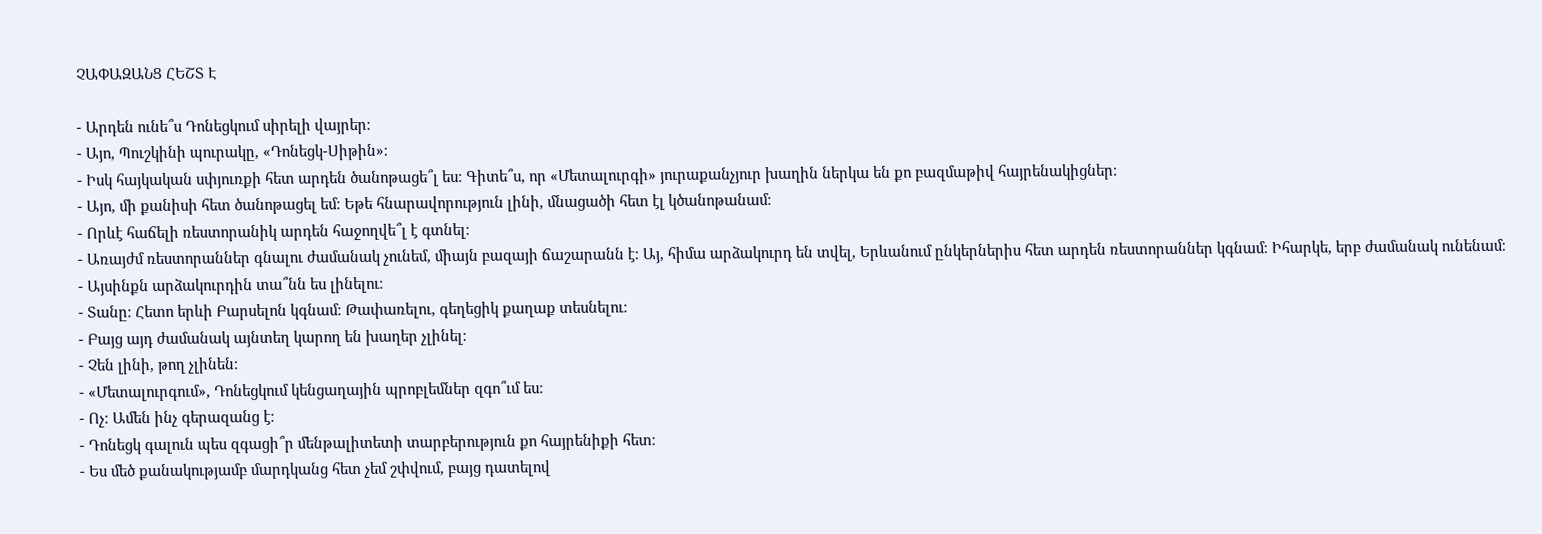ՉԱՓԱԶԱՆՑ ՀԵՇՏ Է

- Արդեն ունե՞ս Դոնեցկում սիրելի վայրեր։
- Այո, Պուշկինի պուրակը, «Դոնեցկ-Սիթին»։
- Իսկ հայկական սփյուռքի հետ արդեն ծանոթացե՞լ ես։ Գիտե՞ս, որ «Մետալուրգի» յուրաքանչյուր խաղին ներկա են քո բազմաթիվ հայրենակիցներ։
- Այո, մի քանիսի հետ ծանոթացել եմ։ Եթե հնարավորություն լինի, մնացածի հետ էլ կծանոթանամ։
- Որևէ հաճելի ռեստորանիկ արդեն հաջողվե՞լ է գտնել։
- Առայժմ ռեստորաններ գնալու ժամանակ չունեմ, միայն բազայի ճաշարանն է։ Այ, հիմա արձակուրդ են տվել, Երևանում ընկերներիս հետ արդեն ռեստորաններ կգնամ։ Իհարկե, երբ ժամանակ ունենամ։
- Այսինքն արձակուրդին տա՞նն ես լինելու։
- Տանը։ Հետո երևի Բարսելոն կգնամ։ Թափառելու, գեղեցիկ քաղաք տեսնելու։
- Բայց այդ ժամանակ այնտեղ կարող են խաղեր չլինել։
- Չեն լինի, թող չլինեն։
- «Մետալուրգում», Դոնեցկում կենցաղային պրոբլեմներ զգո՞ւմ ես։
- Ոչ։ Ամեն ինչ գերազանց է։
- Դոնեցկ գալուն պես զգացի՞ր մենթալիտետի տարբերություն քո հայրենիքի հետ։
- Ես մեծ քանակությամբ մարդկանց հետ չեմ շփվում, բայց դատելով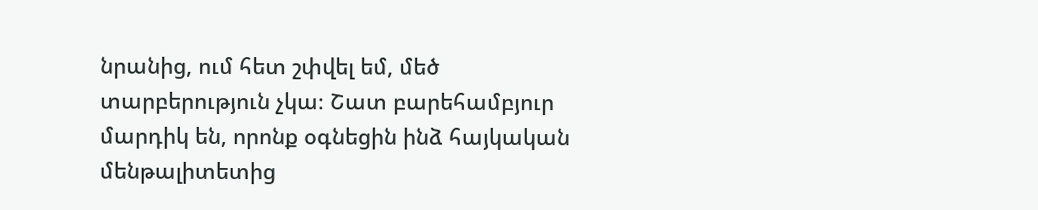նրանից, ում հետ շփվել եմ, մեծ տարբերություն չկա։ Շատ բարեհամբյուր մարդիկ են, որոնք օգնեցին ինձ հայկական մենթալիտետից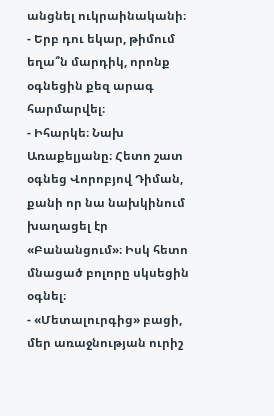անցնել ուկրաինականի։
- Երբ դու եկար, թիմում եղա՞ն մարդիկ, որոնք օգնեցին քեզ արագ հարմարվել։
- Իհարկե։ Նախ Առաքելյանը։ Հետո շատ օգնեց Վորոբյով Դիման, քանի որ նա նախկինում խաղացել էր «Բանանցում»։ Իսկ հետո մնացած բոլորը սկսեցին օգնել։
- «Մետալուրգից» բացի, մեր առաջնության ուրիշ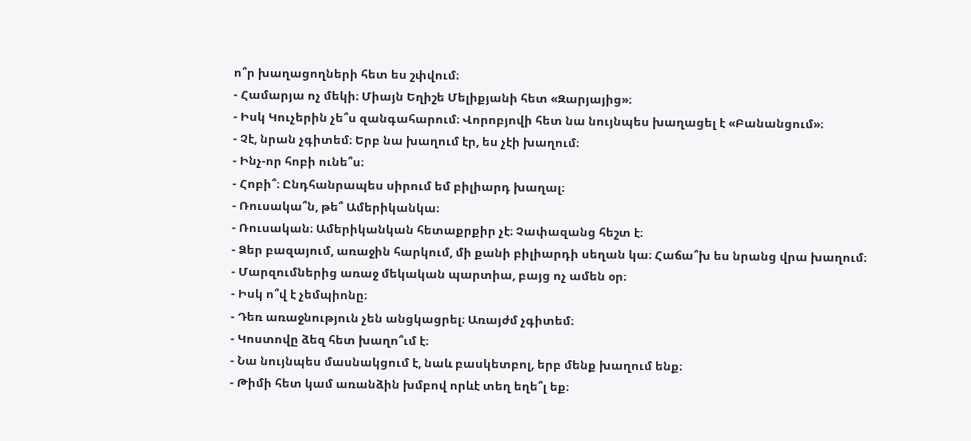ո՞ր խաղացողների հետ ես շփվում։
- Համարյա ոչ մեկի։ Միայն Եղիշե Մելիքյանի հետ «Զարյայից»։
- Իսկ Կուչերին չե՞ս զանգահարում։ Վորոբյովի հետ նա նույնպես խաղացել է «Բանանցում»։
- Չէ, նրան չգիտեմ։ Երբ նա խաղում էր, ես չէի խաղում։
- Ինչ-որ հոբի ունե՞ս։
- Հոբի՞։ Ընդհանրապես սիրում եմ բիլիարդ խաղալ։
- Ռուսակա՞ն, թե՞ Ամերիկանկա։
- Ռուսական։ Ամերիկանկան հետաքրքիր չէ։ Չափազանց հեշտ է։
- Ձեր բազայում, առաջին հարկում, մի քանի բիլիարդի սեղան կա։ Հաճա՞խ ես նրանց վրա խաղում։
- Մարզումներից առաջ մեկական պարտիա, բայց ոչ ամեն օր։
- Իսկ ո՞վ է չեմպիոնը։
- Դեռ առաջնություն չեն անցկացրել։ Առայժմ չգիտեմ։
- Կոստովը ձեզ հետ խաղո՞ւմ է։
- Նա նույնպես մասնակցում է, նաև բասկետբոլ, երբ մենք խաղում ենք։
- Թիմի հետ կամ առանձին խմբով որևէ տեղ եղե՞լ եք։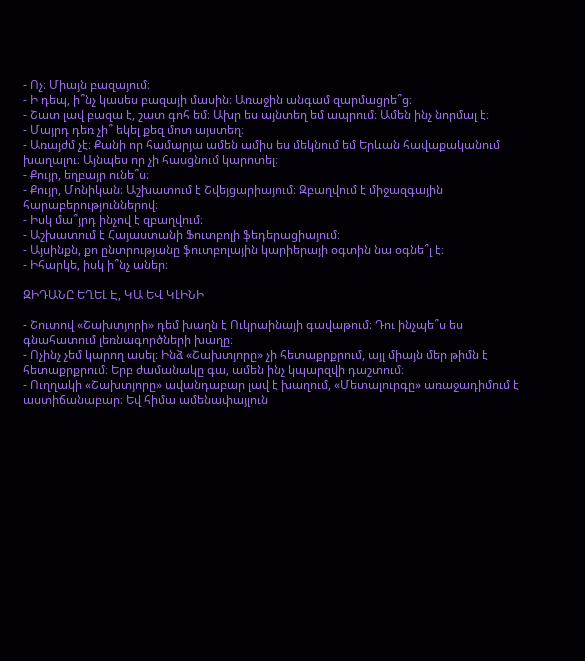- Ոչ։ Միայն բազայում։
- Ի դեպ, ի՞նչ կասես բազայի մասին։ Առաջին անգամ զարմացրե՞ց։
- Շատ լավ բազա է, շատ գոհ եմ։ Ախր ես այնտեղ եմ ապրում։ Ամեն ինչ նորմալ է։
- Մայրդ դեռ չի՞ եկել քեզ մոտ այստեղ։
- Առայժմ չէ։ Քանի որ համարյա ամեն ամիս ես մեկնում եմ Երևան հավաքականում խաղալու։ Այնպես որ չի հասցնում կարոտել։
- Քույր, եղբայր ունե՞ս։
- Քույր, Մոնիկան։ Աշխատում է Շվեյցարիայում։ Զբաղվում է միջազգային հարաբերություններով։
- Իսկ մա՞յրդ ինչով է զբաղվում։
- Աշխատում է Հայաստանի Ֆուտբոլի ֆեդերացիայում։
- Այսինքն, քո ընտրությանը ֆուտբոլային կարիերայի օգտին նա օգնե՞լ է։
- Իհարկե, իսկ ի՞նչ աներ։

ԶԻԴԱՆԸ ԵՂԵԼ Է, ԿԱ ԵՎ ԿԼԻՆԻ

- Շուտով «Շախտյորի» դեմ խաղն է Ուկրաինայի գավաթում։ Դու ինչպե՞ս ես գնահատում լեռնագործների խաղը։
- Ոչինչ չեմ կարող ասել։ Ինձ «Շախտյորը» չի հետաքրքրում, այլ միայն մեր թիմն է հետաքրքրում։ Երբ ժամանակը գա, ամեն ինչ կպարզվի դաշտում։
- Ուղղակի «Շախտյորը» ավանդաբար լավ է խաղում, «Մետալուրգը» առաջադիմում է աստիճանաբար։ Եվ հիմա ամենափայլուն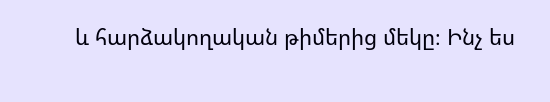և հարձակողական թիմերից մեկը։ Ինչ ես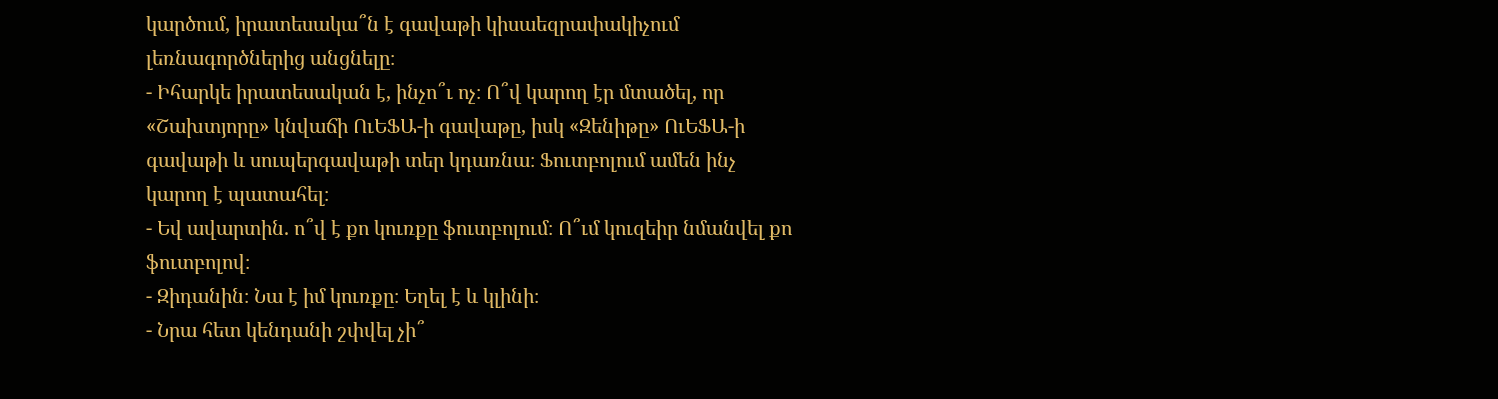կարծում, իրատեսակա՞ն է գավաթի կիսաեզրափակիչում լեռնագործներից անցնելը։
- Իհարկե իրատեսական է, ինչո՞ւ ոչ։ Ո՞վ կարող էր մտածել, որ «Շախտյորը» կնվաճի ՈւԵՖԱ-ի գավաթը, իսկ «Զենիթը» ՈւԵՖԱ-ի գավաթի և սուպերգավաթի տեր կդառնա։ Ֆուտբոլում ամեն ինչ կարող է պատահել։
- Եվ ավարտին. ո՞վ է քո կուռքը ֆուտբոլում։ Ո՞ւմ կուզեիր նմանվել քո ֆուտբոլով։
- Զիդանին։ Նա է իմ կուռքը։ Եղել է և կլինի։
- Նրա հետ կենդանի շփվել չի՞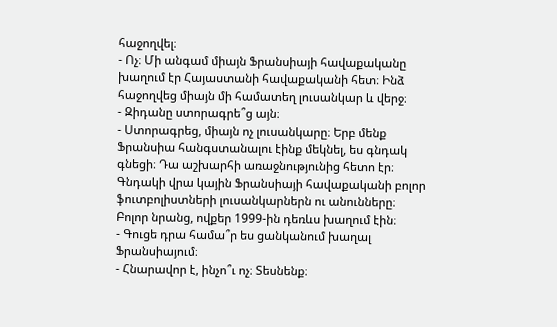հաջողվել։
- Ոչ։ Մի անգամ միայն Ֆրանսիայի հավաքականը խաղում էր Հայաստանի հավաքականի հետ։ Ինձ հաջողվեց միայն մի համատեղ լուսանկար և վերջ։
- Զիդանը ստորագրե՞ց այն։
- Ստորագրեց, միայն ոչ լուսանկարը։ Երբ մենք Ֆրանսիա հանգստանալու էինք մեկնել, ես գնդակ գնեցի։ Դա աշխարհի առաջնությունից հետո էր։ Գնդակի վրա կային Ֆրանսիայի հավաքականի բոլոր ֆուտբոլիստների լուսանկարներն ու անունները։ Բոլոր նրանց, ովքեր 1999-ին դեռևս խաղում էին։
- Գուցե դրա համա՞ր ես ցանկանում խաղալ Ֆրանսիայում։
- Հնարավոր է, ինչո՞ւ ոչ։ Տեսնենք։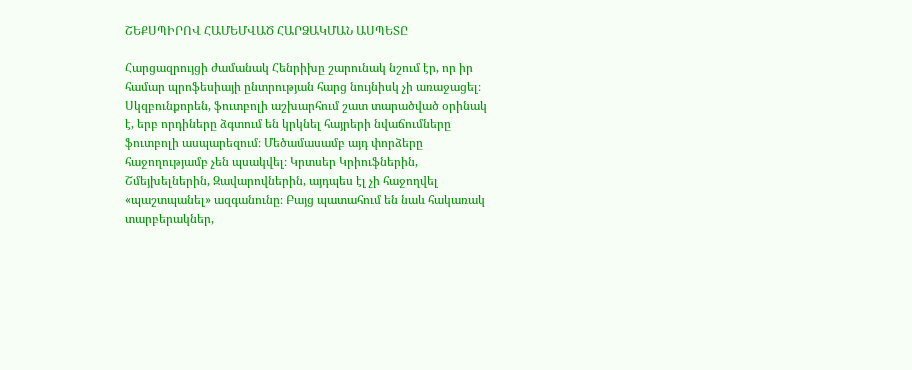ՇԵՔՍՊԻՐՈՎ ՀԱՄԵՄՎԱԾ ՀԱՐՁԱԿՄԱՆ ԱՍՊԵՏԸ

Հարցազրույցի ժամանակ Հենրիխը շարունակ նշում էր, որ իր համար պրոֆեսիայի ընտրության հարց նույնիսկ չի առաջացել։ Սկզբունքորեն, ֆուտբոլի աշխարհում շատ տարածված օրինակ է, երբ որդիները ձգտում են կրկնել հայրերի նվաճումները ֆուտբոլի ասպարեզում։ Մեծամասամբ այդ փորձերը հաջողությամբ չեն պսակվել։ Կրտսեր Կրիուֆներին, Շմեյխելներին, Զավարովներին, այդպես էլ չի հաջողվել «պաշտպանել» ազգանունը։ Բայց պատահում են նաև հակառակ տարբերակներ,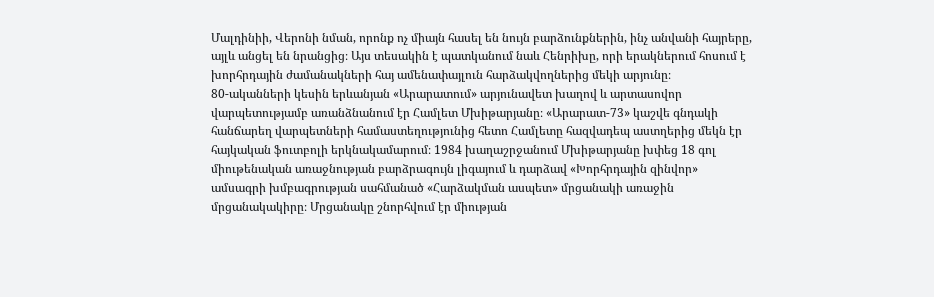Մալդինիի, Վերոնի նման, որոնք ոչ միայն հասել են նույն բարձունքներին, ինչ անվանի հայրերը, այլև անցել են նրանցից։ Այս տեսակին է պատկանում նաև Հենրիխը, որի երակներում հոսում է խորհրդային ժամանակների հայ ամենափայլուն հարձակվողներից մեկի արյունը։
80-ականների կեսին երևանյան «Արարատում» արյունավետ խաղով և արտասովոր վարպետությամբ առանձնանում էր Համլետ Մխիթարյանը։ «Արարատ-73» կաշվե գնդակի հանճարեղ վարպետների համաստեղությունից հետո Համլետը հազվադեպ աստղերից մեկն էր հայկական ֆուտբոլի երկնակամարում։ 1984 խաղաշրջանում Մխիթարյանը խփեց 18 գոլ միութենական առաջնության բարձրագույն լիգայում և դարձավ «Խորհրդային զինվոր» ամսագրի խմբագրության սահմանած «Հարձակման ասպետ» մրցանակի առաջին մրցանակակիրը։ Մրցանակը շնորհվում էր միության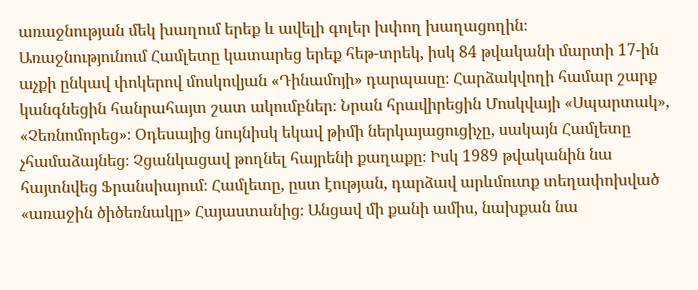առաջնության մեկ խաղում երեք և ավելի գոլեր խփող խաղացողին։
Առաջնությունում Համլետը կատարեց երեք հեթ-տրեկ, իսկ 84 թվականի մարտի 17-ին աչքի ընկավ փոկերով մոսկովյան «Դինամոյի» դարպասը։ Հարձակվողի համար շարք կանգնեցին հանրահայտ շատ ակումբներ։ Նրան հրավիրեցին Մոսկվայի «Սպարտակ», «Չեռնոմորեց»։ Օդեսայից նույնիսկ եկավ թիմի ներկայացուցիչը, սակայն Համլետը չհամաձայնեց։ Չցանկացավ թողնել հայրենի քաղաքը։ Իսկ 1989 թվականին նա հայտնվեց Ֆրանսիայում։ Համլետը, ըստ էության, դարձավ արևմուտք տեղափոխված «առաջին ծիծեռնակը» Հայաստանից։ Անցավ մի քանի ամիս, նախքան նա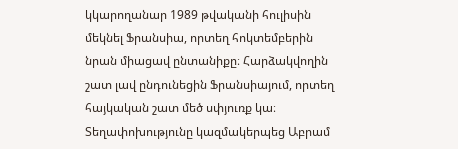կկարողանար 1989 թվականի հուլիսին մեկնել Ֆրանսիա, որտեղ հոկտեմբերին նրան միացավ ընտանիքը։ Հարձակվողին շատ լավ ընդունեցին Ֆրանսիայում, որտեղ հայկական շատ մեծ սփյուռք կա։ Տեղափոխությունը կազմակերպեց Աբրամ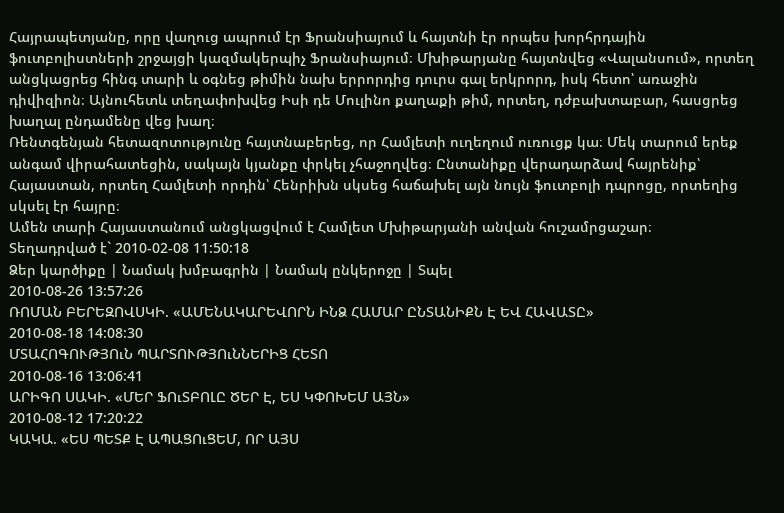Հայրապետյանը, որը վաղուց ապրում էր Ֆրանսիայում և հայտնի էր որպես խորհրդային ֆուտբոլիստների շրջայցի կազմակերպիչ Ֆրանսիայում։ Մխիթարյանը հայտնվեց «Վալանսում», որտեղ անցկացրեց հինգ տարի և օգնեց թիմին նախ երրորդից դուրս գալ երկրորդ, իսկ հետո՝ առաջին դիվիզիոն։ Այնուհետև տեղափոխվեց Իսի դե Մուլինո քաղաքի թիմ, որտեղ, դժբախտաբար, հասցրեց խաղալ ընդամենը վեց խաղ։
Ռենտգենյան հետազոտությունը հայտնաբերեց, որ Համլետի ուղեղում ուռուցք կա։ Մեկ տարում երեք անգամ վիրահատեցին, սակայն կյանքը փրկել չհաջողվեց։ Ընտանիքը վերադարձավ հայրենիք՝ Հայաստան, որտեղ Համլետի որդին՝ Հենրիխն սկսեց հաճախել այն նույն ֆուտբոլի դպրոցը, որտեղից սկսել էր հայրը։
Ամեն տարի Հայաստանում անցկացվում է Համլետ Մխիթարյանի անվան հուշամրցաշար։
Տեղադրված է` 2010-02-08 11:50:18
Ձեր կարծիքը | Նամակ խմբագրին | Նամակ ընկերոջը | Տպել
2010-08-26 13:57:26
ՌՈՄԱՆ ԲԵՐԵԶՈՎՍԿԻ. «ԱՄԵՆԱԿԱՐԵՎՈՐՆ ԻՆՁ ՀԱՄԱՐ ԸՆՏԱՆԻՔՆ Է ԵՎ ՀԱՎԱՏԸ»
2010-08-18 14:08:30
ՄՏԱՀՈԳՈՒԹՅՈւՆ ՊԱՐՏՈՒԹՅՈւՆՆԵՐԻՑ ՀԵՏՈ
2010-08-16 13:06:41
ԱՐԻԳՈ ՍԱԿԻ. «ՄԵՐ ՖՈւՏԲՈԼԸ ԾԵՐ Է, ԵՍ ԿՓՈԽԵՄ ԱՅՆ»
2010-08-12 17:20:22
ԿԱԿԱ. «ԵՍ ՊԵՏՔ Է ԱՊԱՑՈւՑԵՄ, ՈՐ ԱՅՍ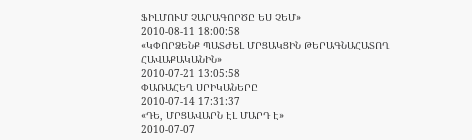ՖԻԼՄՈՒՄ ՉԱՐԱԳՈՐԾԸ ԵՍ ՉԵՄ»
2010-08-11 18:00:58
«ԿՓՈՐՁԵՆՔ ՊԱՏԺԵԼ ՄՐՑԱԿՑԻՆ ԹԵՐԱԳՆԱՀԱՏՈՂ ՀԱՎԱՔԱԿԱՆԻՆ»
2010-07-21 13:05:58
ՓԱՌԱՀԵՂ ՍՐԻԿԱՆԵՐԸ
2010-07-14 17:31:37
«ԴԵ, ՄՐՑԱՎԱՐՆ ԷԼ ՄԱՐԴ Է»
2010-07-07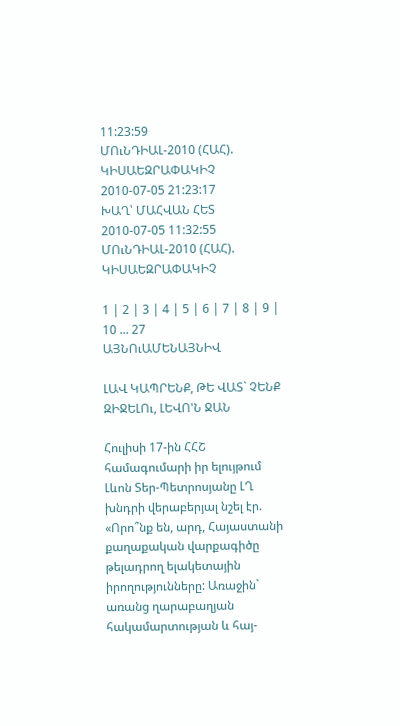11:23:59
ՄՈւՆԴԻԱԼ-2010 (ՀԱՀ). ԿԻՍԱԵԶՐԱՓԱԿԻՉ
2010-07-05 21:23:17
ԽԱՂ՝ ՄԱՀՎԱՆ ՀԵՏ
2010-07-05 11:32:55
ՄՈւՆԴԻԱԼ-2010 (ՀԱՀ). ԿԻՍԱԵԶՐԱՓԱԿԻՉ

1 | 2 | 3 | 4 | 5 | 6 | 7 | 8 | 9 | 10 ... 27
ԱՅՆՈւԱՄԵՆԱՅՆԻՎ

ԼԱՎ ԿԱՊՐԵՆՔ, ԹԵ ՎԱՏ` ՉԵՆՔ ԶԻՋԵԼՈւ, ԼԵՎՈ'Ն ՋԱՆ

Հուլիսի 17-ին ՀՀՇ համագումարի իր ելույթում Լևոն Տեր-Պետրոսյանը ԼՂ խնդրի վերաբերյալ նշել էր. «Որո՞նք են, արդ, Հայաստանի քաղաքական վարքագիծը թելադրող ելակետային իրողությունները: Առաջին` առանց ղարաբաղյան հակամարտության և հայ-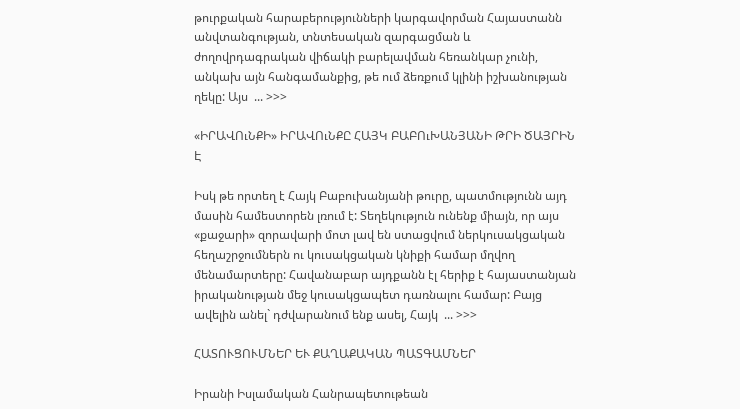թուրքական հարաբերությունների կարգավորման Հայաստանն անվտանգության, տնտեսական զարգացման և ժողովրդագրական վիճակի բարելավման հեռանկար չունի, անկախ այն հանգամանքից, թե ում ձեռքում կլինի իշխանության ղեկը: Այս  ... >>>

«ԻՐԱՎՈւՆՔԻ» ԻՐԱՎՈւՆՔԸ ՀԱՅԿ ԲԱԲՈւԽԱՆՅԱՆԻ ԹՐԻ ԾԱՅՐԻՆ Է

Իսկ թե որտեղ է Հայկ Բաբուխանյանի թուրը, պատմությունն այդ մասին համեստորեն լռում է: Տեղեկություն ունենք միայն, որ այս «քաջարի» զորավարի մոտ լավ են ստացվում ներկուսակցական հեղաշրջումներն ու կուսակցական կնիքի համար մղվող մենամարտերը: Հավանաբար այդքանն էլ հերիք է հայաստանյան իրականության մեջ կուսակցապետ դառնալու համար: Բայց ավելին անել` դժվարանում ենք ասել, Հայկ  ... >>>

ՀԱՏՈՒՑՈՒՄՆԵՐ ԵՒ ՔԱՂԱՔԱԿԱՆ ՊԱՏԳԱՄՆԵՐ

Իրանի Իսլամական Հանրապետութեան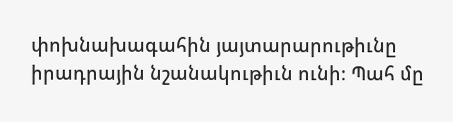փոխնախագահին յայտարարութիւնը իրադրային նշանակութիւն ունի։ Պահ մը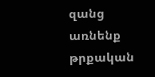զանց առնենք թրքական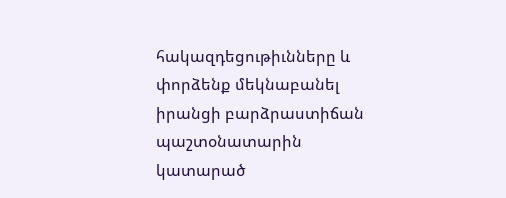հակազդեցութիւնները և փորձենք մեկնաբանել իրանցի բարձրաստիճան պաշտօնատարին կատարած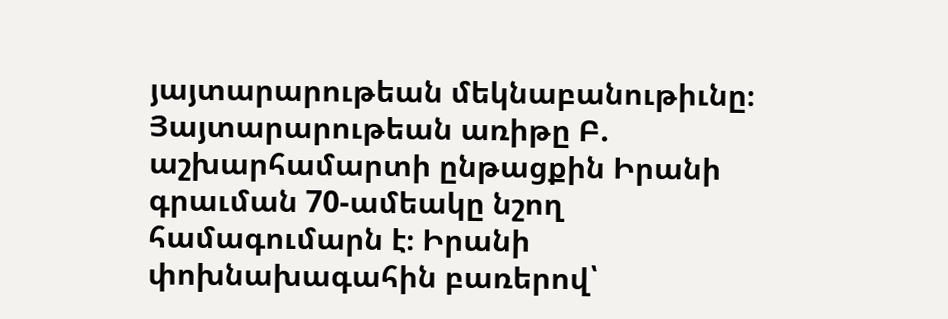յայտարարութեան մեկնաբանութիւնը։ Յայտարարութեան առիթը Բ. աշխարհամարտի ընթացքին Իրանի գրաւման 70-ամեակը նշող համագումարն է։ Իրանի փոխնախագահին բառերով՝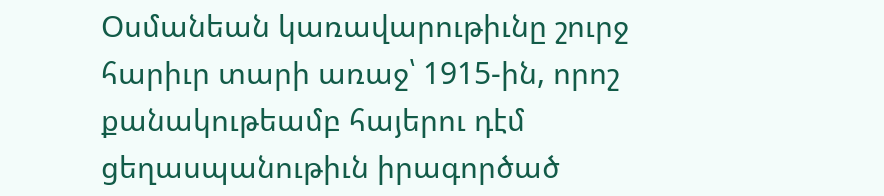Օսմանեան կառավարութիւնը շուրջ հարիւր տարի առաջ՝ 1915-ին, որոշ քանակութեամբ հայերու դէմ ցեղասպանութիւն իրագործած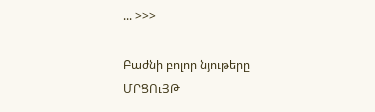... >>>

Բաժնի բոլոր նյութերը
ՄՐՑՈւՅԹ